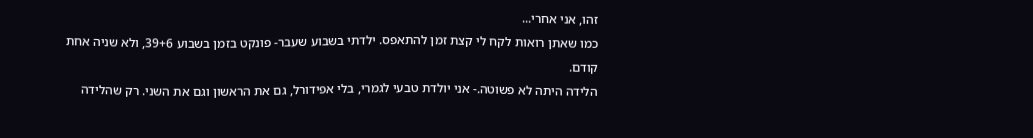זהו, אני אחרי...
כמו שאתן רואות לקח לי קצת זמן להתאפס. ילדתי בשבוע שעבר- פונקט בזמן בשבוע 39+6, ולא שניה אחת קודם.
הלידה היתה לא פשוטה.- אני יולדת טבעי לגמרי, בלי אפידורל, גם את הראשון וגם את השני. רק שהלידה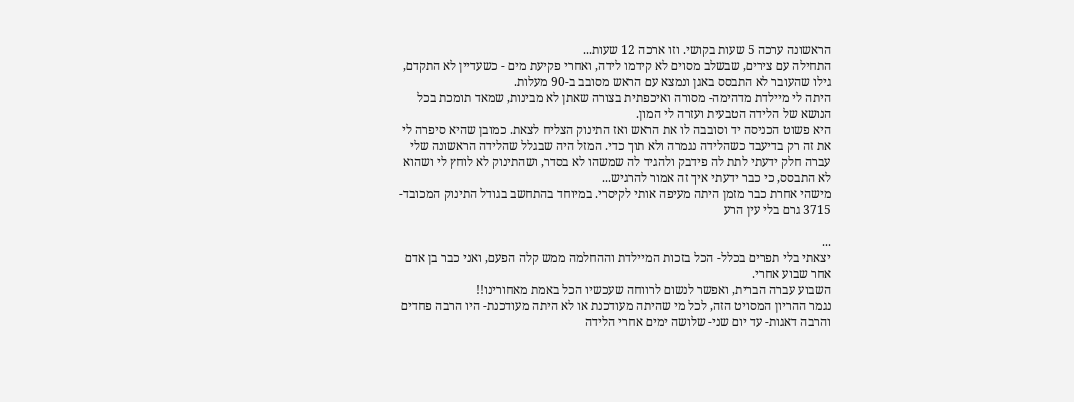הראשונה ערכה 5 שעות בקושי. וזו ארכה 12 שעות...
התחילה עם צירים, שבשלב מסוים לא קידמו לידה, ואחרי פקיעת מים - כשעדיין לא התקדם, גילו שהעובר לא התבסס באגן ונמצא עם הראש מסובב ב-90 מעלות.
היתה לי מיילדת מדהימה- מסורה ואיכפתית בצורה שאתן לא מבינות, שמאד תומכת בכל הנושא של הלידה הטבעית ועזרה לי המון.
היא פשוט הכניסה יד וסובבה לו את הראש ואז התינוק הצליח לצאת. כמובן שהיא סיפרה לי את זה רק בדיעבד כשהלידה נגמרה ולא תוך כדי. המזל היה שבגלל שהלידה הראשונה שלי עברה חלק ידעתי לתת לה פידבק ולהגיד לה שמשהו לא בסדר, ושהתינוק לא לוחץ לי ושהוא לא התבסס, כי כבר ידעתי איך זה אמור להרגיש...
מישהי אחרת כבר מזמן היתה מעיפה אותי לקיסרי. במיוחד בהתחשב בגודל התינוק המכובד- 3715 גרם בלי עין הרע

...
יצאתי בלי תפרים בכלל- הכל בזכות המיילדת וההחלמה ממש קלה הפעם, ואני כבר בן אדם אחר שבוע אחרי.
השבוע עברה הברית, ואפשר לנשום לרווחה שעכשיו הכל באמת מאחורינו!!
נגמר ההריון המסויט הזה, לכל מי שהיתה מעודכנת או לא היתה מעודכנת- היו הרבה פחדים והרבה דאגות- עד יום שני- שלושה ימים אחרי הלידה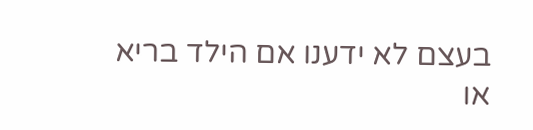בעצם לא ידענו אם הילד בריא או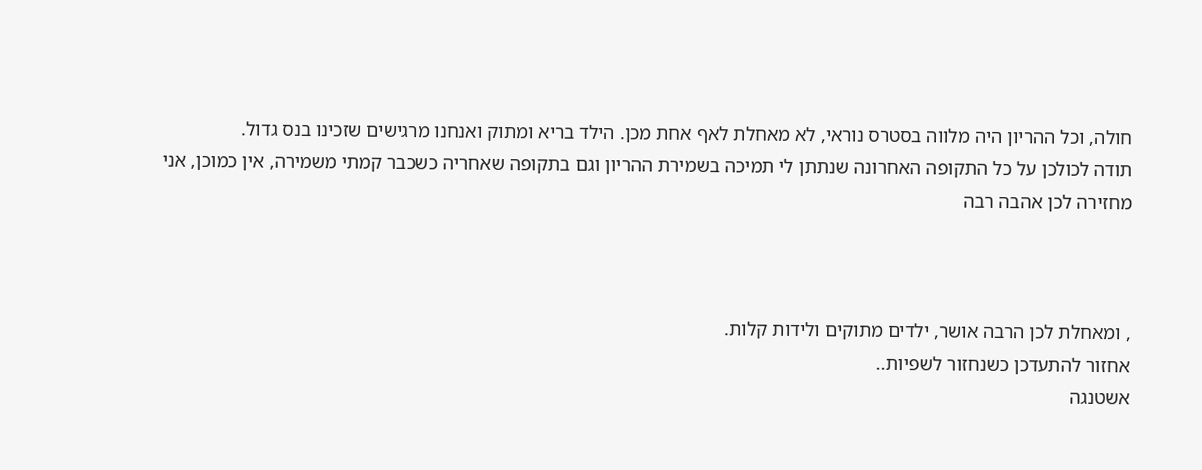חולה, וכל ההריון היה מלווה בסטרס נוראי, לא מאחלת לאף אחת מכן. הילד בריא ומתוק ואנחנו מרגישים שזכינו בנס גדול.
תודה לכולכן על כל התקופה האחרונה שנתתן לי תמיכה בשמירת ההריון וגם בתקופה שאחריה כשכבר קמתי משמירה, אין כמוכן, אני מחזירה לכן אהבה רבה



, ומאחלת לכן הרבה אושר, ילדים מתוקים ולידות קלות.
אחזור להתעדכן כשנחזור לשפיות..
אשטנגה